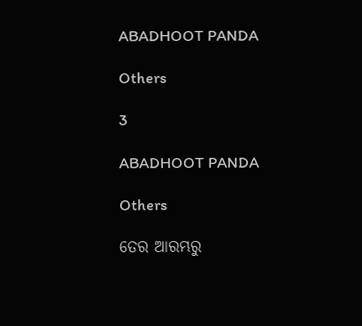ABADHOOT PANDA

Others

3

ABADHOOT PANDA

Others

ତେର ଆରମ୍ଭରୁ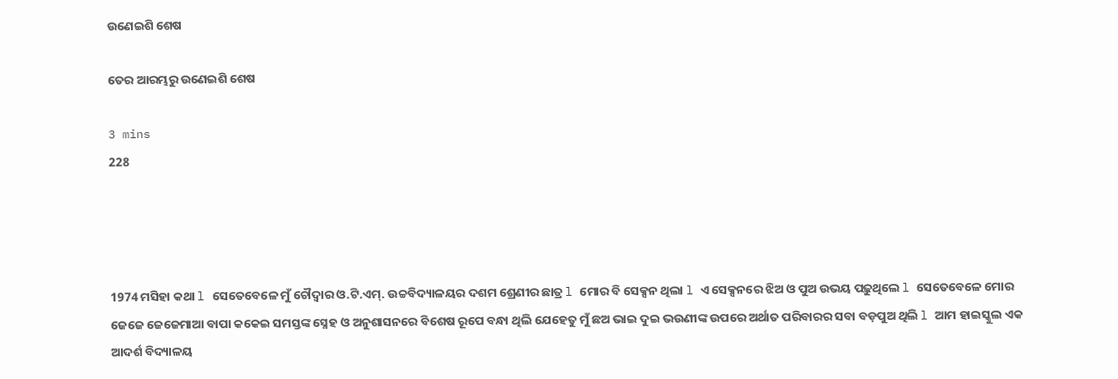ଉଣେଇଶି ଶେଷ

ତେର ଆରମ୍ଭରୁ ଉଣେଇଶି ଶେଷ

3 mins
228




1974 ମସିହା କଥା l ସେତେବେଳେ ମୁଁ ଚୌଦ୍ୱାର ଓ.ଟି.ଏମ୍. ଉଚ୍ଚବିଦ୍ୟାଳୟର ଦଶମ ଶ୍ରେଣୀର ଛାତ୍ର l ମୋର ବି ସେକ୍ସନ ଥିଲା l ଏ ସେକ୍ସନରେ ଝିଅ ଓ ପୁଅ ଉଭୟ ପଢ଼ୁଥିଲେ l ସେତେବେଳେ ମୋର ଜେଜେ ଜେଜେମାଆ ବାପା କକେଇ ସମସ୍ତଙ୍କ ସ୍ନେହ ଓ ଅନୁଶାସନରେ ବିଶେଷ ରୂପେ ବନ୍ଧା ଥିଲି ଯେହେତୁ ମୁଁ ଛଅ ଭାଇ ଦୁଇ ଭଉଣୀଙ୍କ ଉପରେ ଅର୍ଥାତ ପରିବାରର ସବା ବଡ଼ପୁଅ ଥିଲି l ଆମ ହାଇସ୍କୁଲ ଏକ ଆଦର୍ଶ ବିଦ୍ୟାଳୟ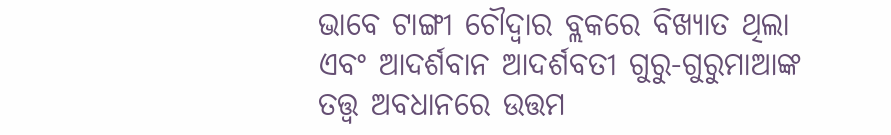ଭାବେ ଟାଙ୍ଗୀ ଚୌଦ୍ୱାର ବ୍ଲକରେ ବିଖ୍ୟାତ ଥିଲା ଏବଂ ଆଦର୍ଶବାନ ଆଦର୍ଶବତୀ ଗୁରୁ-ଗୁରୁମାଆଙ୍କ ତତ୍ତ୍ୱ ଅବଧାନରେ ଉତ୍ତମ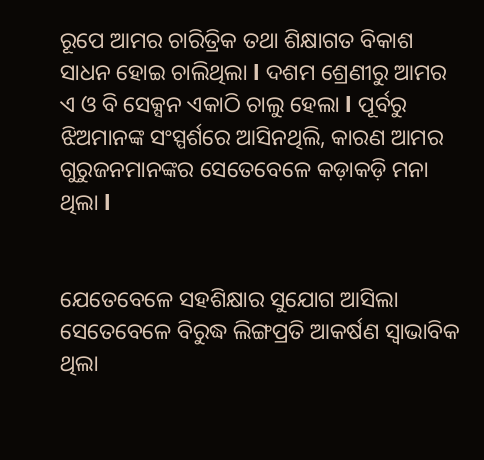ରୂପେ ଆମର ଚାରିତ୍ରିକ ତଥା ଶିକ୍ଷାଗତ ବିକାଶ ସାଧନ ହୋଇ ଚାଲିଥିଲା l ଦଶମ ଶ୍ରେଣୀରୁ ଆମର ଏ ଓ ବି ସେକ୍ସନ ଏକାଠି ଚାଲୁ ହେଲା l ପୂର୍ବରୁ ଝିଅମାନଙ୍କ ସଂସ୍ପର୍ଶରେ ଆସିନଥିଲି, କାରଣ ଆମର ଗୁରୁଜନମାନଙ୍କର ସେତେବେଳେ କଡ଼ାକଡ଼ି ମନା ଥିଲା l


ଯେତେବେଳେ ସହଶିକ୍ଷାର ସୁଯୋଗ ଆସିଲା ସେତେବେଳେ ବିରୁଦ୍ଧ ଲିଙ୍ଗପ୍ରତି ଆକର୍ଷଣ ସ୍ୱାଭାବିକ ଥିଲା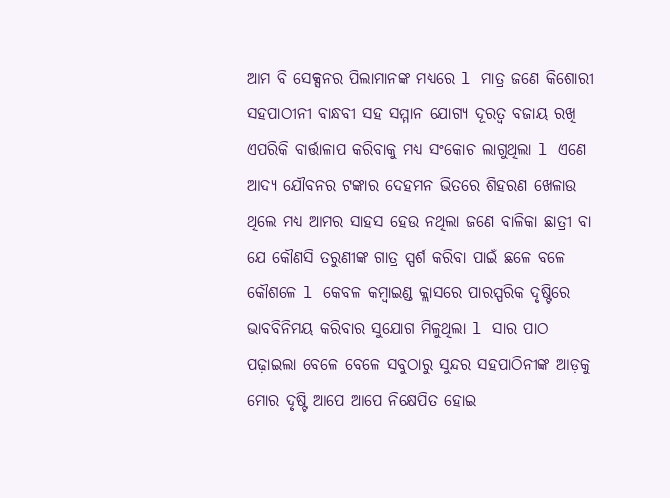ଆମ ବି ସେକ୍ସନର ପିଲାମାନଙ୍କ ମଧ୍ୟରେ l ମାତ୍ର ଜଣେ କିଶୋରୀ ସହପାଠୀନୀ ବାନ୍ଧବୀ ସହ ସମ୍ମାନ ଯୋଗ୍ୟ ଦୂରତ୍ୱ ବଜାୟ ରଖି ଏପରିକି ବାର୍ତ୍ତାଳାପ କରିବାକୁ ମଧ୍ୟ ସଂକୋଚ ଲାଗୁଥିଲା l ଏଣେ ଆଦ୍ୟ ଯୌବନର ଟଙ୍କାର ଦେହମନ ଭିତରେ ଶିହରଣ ଖେଳାଉ ଥିଲେ ମଧ୍ୟ ଆମର ସାହସ ହେଉ ନଥିଲା ଜଣେ ବାଳିକା ଛାତ୍ରୀ ବା ଯେ କୌଣସି ତରୁଣୀଙ୍କ ଗାତ୍ର ସ୍ପର୍ଶ କରିବା ପାଇଁ ଛଳେ ବଳେ କୌଶଳେ l କେବଳ କମ୍ବାଇଣ୍ଡ କ୍ଲାସରେ ପାରସ୍ପରିକ ଦୃଷ୍ଟିରେ ଭାବବିନିମୟ କରିବାର ସୁଯୋଗ ମିଳୁଥିଲା l ସାର ପାଠ ପଢ଼ାଇଲା ବେଳେ ବେଳେ ସବୁଠାରୁ ସୁନ୍ଦର ସହପାଠିନୀଙ୍କ ଆଡ଼କୁ ମୋର ଦୃଷ୍ଟି ଆପେ ଆପେ ନିକ୍ଷେପିତ ହୋଇ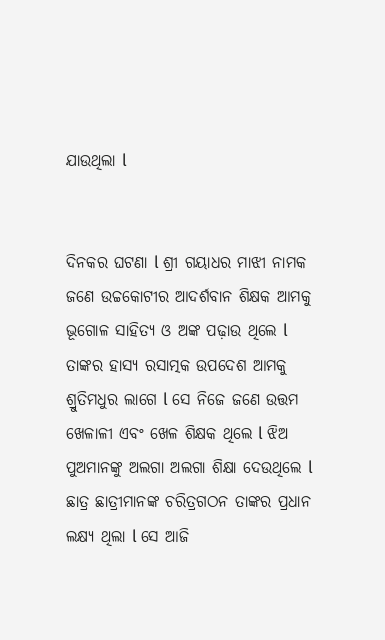ଯାଉଥିଲା l


ଦିନକର ଘଟଣା l ଶ୍ରୀ ଗୟାଧର ମାଝୀ ନାମକ ଜଣେ ଉଚ୍ଚକୋଟୀର ଆଦର୍ଶବାନ ଶିକ୍ଷକ ଆମକୁ ଭୂଗୋଳ ସାହିତ୍ୟ ଓ ଅଙ୍କ ପଢ଼ାଉ ଥିଲେ l ତାଙ୍କର ହାସ୍ୟ ରସାତ୍ମକ ଉପଦେଶ ଆମକୁ ଶ୍ରୁତିମଧୁର ଲାଗେ l ସେ ନିଜେ ଜଣେ ଉତ୍ତମ ଖେଳାଳୀ ଏବଂ ଖେଳ ଶିକ୍ଷକ ଥିଲେ l ଝିଅ ପୁଅମାନଙ୍କୁ ଅଲଗା ଅଲଗା ଶିକ୍ଷା ଦେଉଥିଲେ l ଛାତ୍ର ଛାତ୍ରୀମାନଙ୍କ ଚରିତ୍ରଗଠନ ତାଙ୍କର ପ୍ରଧାନ ଲକ୍ଷ୍ୟ ଥିଲା l ସେ ଆଜି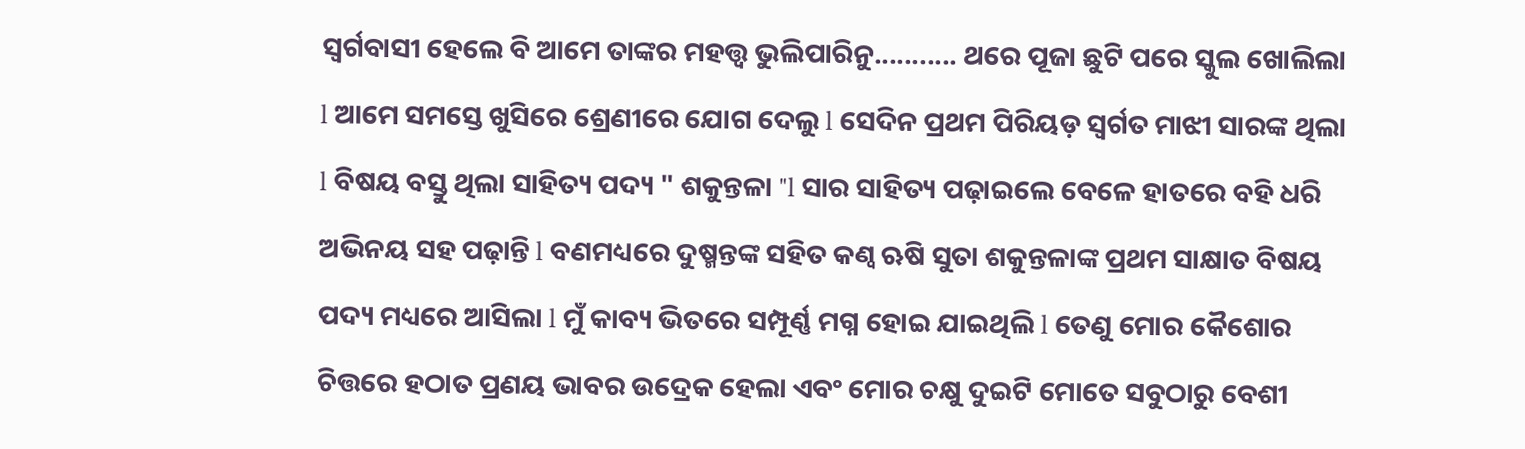ସ୍ୱର୍ଗବାସୀ ହେଲେ ବି ଆମେ ତାଙ୍କର ମହତ୍ତ୍ୱ ଭୁଲିପାରିନୁ........... ଥରେ ପୂଜା ଛୁଟି ପରେ ସ୍କୁଲ ଖୋଲିଲା l ଆମେ ସମସ୍ତେ ଖୁସିରେ ଶ୍ରେଣୀରେ ଯୋଗ ଦେଲୁ l ସେଦିନ ପ୍ରଥମ ପିରିୟଡ଼ ସ୍ୱର୍ଗତ ମାଝୀ ସାରଙ୍କ ଥିଲା l ବିଷୟ ବସ୍ତୁ ଥିଲା ସାହିତ୍ୟ ପଦ୍ୟ " ଶକୁନ୍ତଳା "l ସାର ସାହିତ୍ୟ ପଢ଼ାଇଲେ ବେଳେ ହାତରେ ବହି ଧରି ଅଭିନୟ ସହ ପଢ଼ାନ୍ତି l ବଣମଧ୍ୟରେ ଦୁଷ୍ମନ୍ତଙ୍କ ସହିତ କଣ୍ଵ ଋଷି ସୁତା ଶକୁନ୍ତଳାଙ୍କ ପ୍ରଥମ ସାକ୍ଷାତ ବିଷୟ ପଦ୍ୟ ମଧ୍ୟରେ ଆସିଲା l ମୁଁ କାବ୍ୟ ଭିତରେ ସମ୍ପୂର୍ଣ୍ଣ ମଗ୍ନ ହୋଇ ଯାଇଥିଲି l ତେଣୁ ମୋର କୈଶୋର ଚିତ୍ତରେ ହଠାତ ପ୍ରଣୟ ଭାବର ଉଦ୍ରେକ ହେଲା ଏବଂ ମୋର ଚକ୍ଷୁ ଦୁଇଟି ମୋତେ ସବୁଠାରୁ ବେଶୀ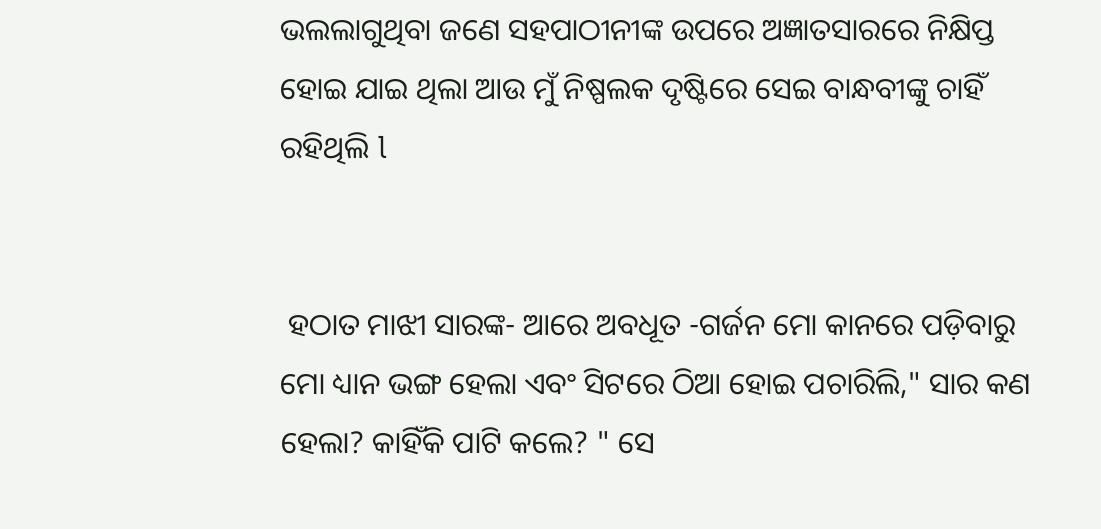ଭଲଲାଗୁଥିବା ଜଣେ ସହପାଠୀନୀଙ୍କ ଉପରେ ଅଜ୍ଞାତସାରରେ ନିକ୍ଷିପ୍ତ ହୋଇ ଯାଇ ଥିଲା ଆଉ ମୁଁ ନିଷ୍ପଲକ ଦୃଷ୍ଟିରେ ସେଇ ବାନ୍ଧବୀଙ୍କୁ ଚାହିଁ ରହିଥିଲି l


 ହଠାତ ମାଝୀ ସାରଙ୍କ- ଆରେ ଅବଧୂତ -ଗର୍ଜନ ମୋ କାନରେ ପଡ଼ିବାରୁ ମୋ ଧ୍ୟାନ ଭଙ୍ଗ ହେଲା ଏବଂ ସିଟରେ ଠିଆ ହୋଇ ପଚାରିଲି," ସାର କଣ ହେଲା? କାହିଁକି ପାଟି କଲେ? " ସେ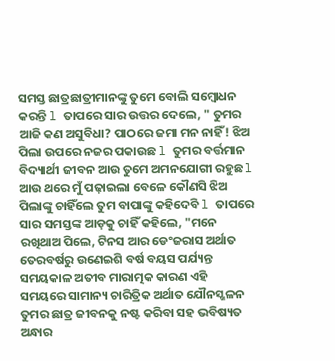ସମସ୍ତ ଛାତ୍ରଛାତ୍ରୀମାନଙ୍କୁ ତୁମେ ବୋଲି ସମ୍ବୋଧନ କରନ୍ତି l ତାପରେ ସାର ଉତ୍ତର ଦେଲେ, " ତୁମର ଆଜି କଣ ଅସୁବିଧା? ପାଠରେ ଜମା ମନ ନାହିଁ! ଝିଅ ପିଲା ଉପରେ ନଜର ପକାଉଛ l ତୁମର ବର୍ତ୍ତମାନ ବିଦ୍ୟାର୍ଥୀ ଜୀବନ ଆଉ ତୁମେ ଅମନଯୋଗୀ ରହୁଛ l ଆଉ ଥରେ ମୁଁ ପଢ଼ାଇଲା ବେଳେ କୌଣସି ଝିଅ ପିଲାଙ୍କୁ ଚାହିଁଲେ ତୁମ ବାପାଙ୍କୁ କହିଦେବି l ତାପରେ ସାର ସମସ୍ତଙ୍କ ଆଡ଼କୁ ଚାହିଁ କହିଲେ, "ମନେ ରଖିଥାଅ ପିଲେ, ଟିନସ ଆର ଡେଂଜରାସ ଅର୍ଥାତ ତେରବର୍ଷରୁ ଉଣେଇଶି ବର୍ଷ ବୟସ ପର୍ଯ୍ୟନ୍ତ ସମୟକାଳ ଅତୀବ ମାରାତ୍ମକ କାରଣ ଏହି ସମୟରେ ସାମାନ୍ୟ ଚାରିତ୍ରିକ ଅର୍ଥାତ ଯୌନସ୍ଖଳନ ତୁମର ଛାତ୍ର ଜୀବନକୁ ନଷ୍ଟ କରିବା ସହ ଭବିଷ୍ୟତ ଅନ୍ଧାର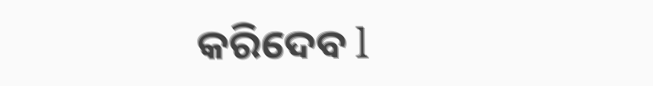କରିଦେବ l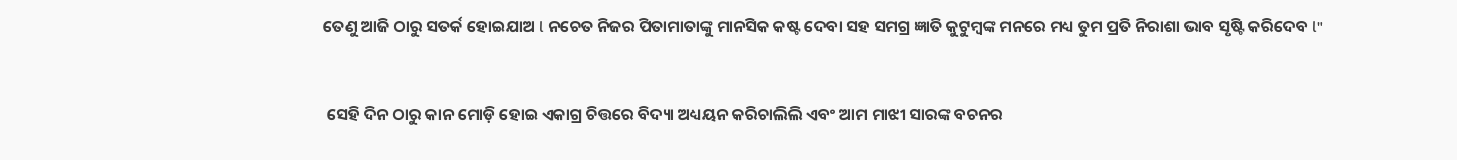ତେଣୁ ଆଜି ଠାରୁ ସତର୍କ ହୋଇଯାଅ l ନଚେତ ନିଜର ପିତାମାତାଙ୍କୁ ମାନସିକ କଷ୍ଟ ଦେବା ସହ ସମଗ୍ର ଜ୍ଞାତି କୁଟୁମ୍ବଙ୍କ ମନରେ ମଧ୍ୟ ତୁମ ପ୍ରତି ନିରାଶା ଭାବ ସୃଷ୍ଟି କରିଦେବ l"


 ସେହି ଦିନ ଠାରୁ କାନ ମୋଡ଼ି ହୋଇ ଏକାଗ୍ର ଚିତ୍ତରେ ବିଦ୍ୟା ଅଧ୍ୟୟନ କରିଚାଲିଲି ଏବଂ ଆମ ମାଝୀ ସାରଙ୍କ ବଚନର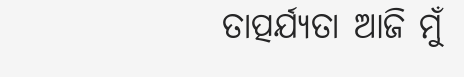ତାତ୍ପର୍ଯ୍ୟତା ଆଜି ମୁଁ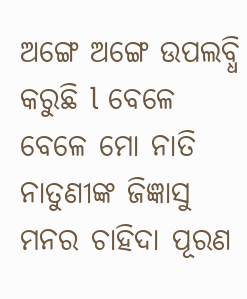ଅଙ୍ଗେ ଅଙ୍ଗେ ଉପଲବ୍ଧି କରୁଛି l ବେଳେ ବେଳେ ମୋ ନାତି ନାତୁଣୀଙ୍କ ଜିଜ୍ଞାସୁ ମନର ଚାହିଦା ପୂରଣ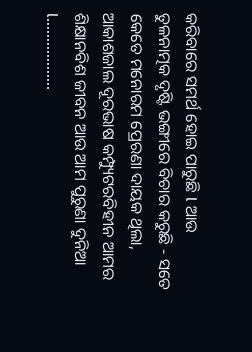କରିବାରେ ସମର୍ଥ ହୋଇ ପାରୁଛି l ଆଉ ତୁଳନାତ୍ମକ ଦୃଷ୍ଟି ଭଙ୍ଗୀରେ ବିଚାର କରୁଛି - ସତେ କେତେ ମନୋରମ ପ୍ରେରଣା ଦାୟକ ଥିଲା, ଆକାଶଜାଲ ଦୂରଭାଷ କମ୍ପ୍ୟୁଟରବିହୀନ ଆମର ଶିକ୍ଷାନବିଶ ଜୀବନ ଆଉ ଆମ ପୁରୁଣା ଦୁନିଆ l..................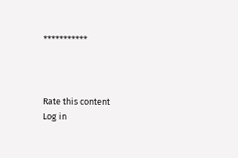***********



Rate this content
Log in